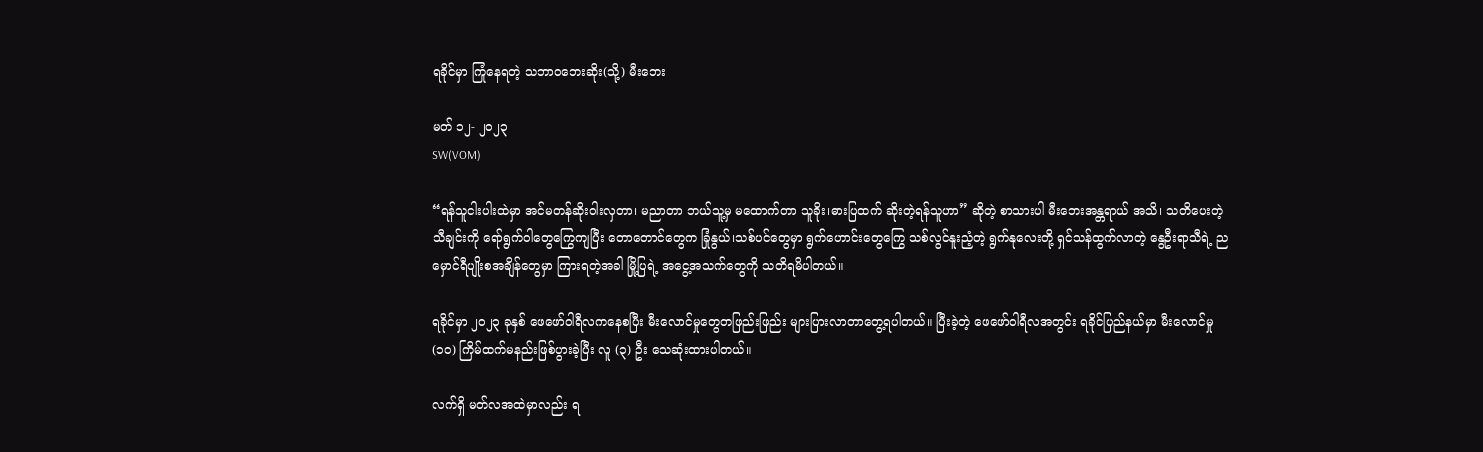ရခိုင်မှာ ကြုံနေရတဲ့ သဘာဝဘေးဆိုး(သို့) မီးဘေး

မတ် ၁၂- ၂၀၂၃
SW(VOM)

“ရန်သူငါးပါးထဲမှာ အင်မတန်ဆိုးဝါးလှတာ၊ မညာတာ ဘယ်သူ့မှ မထောက်တာ သူခိုး၊ဓားပြထက် ဆိုးတဲ့ရန်သူဟာ” ဆိုတဲ့ စာသားပါ မီးဘေးအန္တရာယ် အသိ၊ သတိပေးတဲ့ သီချင်းကို ရော်ရွက်ဝါတွေကြွေကျပြီး တောတောင်တွေက ခြုံနွယ်၊သစ်ပင်တွေမှာ ရွက်ဟောင်းတွေကြွေ သစ်လွင်နူးညံ့တဲ့ ရွက်နုလေးတို့ ရှင်သန်ထွက်လာတဲ့ နွေဦးရာသီရဲ့ ညမှောင်ရီပျိုးစအချိန်တွေမှာ ကြားရတဲ့အခါ မြို့ပြရဲ့ အငွေ့အသက်တွေကို သတိရမိပါတယ်။

ရခိုင်မှာ ၂၀၂၃ ခုနှစ် ဖေဖော်ဝါရီလကနေစပြီး မီးလောင်မှုတွေတဖြည်းဖြည်း များပြားလာတာတွေ့ရပါတယ်။ ပြီးခဲ့တဲ့ ဖေဖော်ဝါရီလအတွင်း ရခိုင်ပြည်နယ်မှာ မီးလောင်မှု (၁၀) ကြိမ်ထက်မနည်းဖြစ်ပွားခဲ့ပြီး လူ (၃) ဦး သေဆုံးထားပါတယ်။

လက်ရှိ မတ်လအထဲမှာလည်း ရ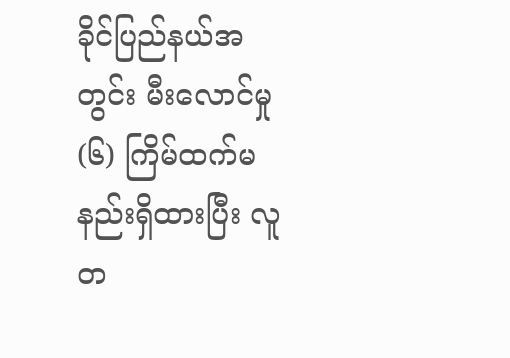ခိုင်ပြည်နယ်အတွင်း မီးလောင်မှု (၆) ကြိမ်ထက်မနည်းရှိထားပြီး လူတ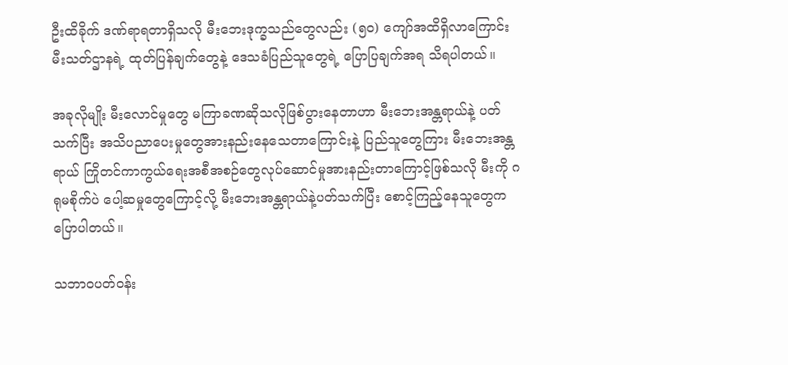ဦးထိခိုက် ဒဏ်ရာရတာရှိသလို မီးဘေးဒုက္ခသည်တွေလည်း (၅၀) ကျော်အထိရှိလာကြောင်း မီးသတ်ဌာနရဲ့ ထုတ်ပြန်ချက်တွေနဲ့ ဒေသခံပြည်သူတွေရဲ့ ပြောပြချက်အရ သိရပါတယ်။

အခုလိုမျိုး မီးလောင်မှုတွေ မကြာခဏဆိုသလိုဖြစ်ပွားနေတာဟာ မီးဘေးအန္တရာယ်နဲ့ ပတ်သက်ပြီး အသိပညာပေးမှုတွေအားနည်းနေသေတာကြောင်းနဲ့ ပြည်သူတွေကြား မီးဘေးအန္တရာယ် ကြိုတင်ကာကွယ်ရေးအစီအစဉ်တွေလုပ်ဆောင်မှုအားနည်းတာကြောင့်ဖြစ်သလို မီးကို ဂရုမစိုက်ပဲ ပေါ့ဆမှုတွေကြောင့်လို့ မီးဘေးအန္တရာယ်နဲ့ပတ်သက်ပြီး စောင့်ကြည့်နေသူတွေက ပြောပါတယ်။

သဘာဝပတ်ဝန်း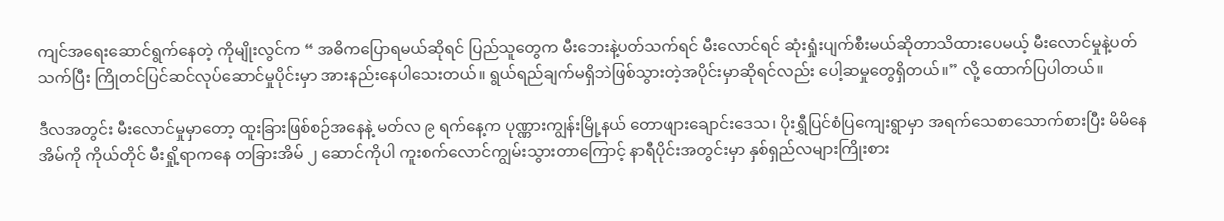ကျင်အရေးဆောင်ရွက်နေတဲ့ ကိုမျိုးလွင်က “ အဓိကပြောရမယ်ဆိုရင် ပြည်သူတွေက မီးဘေးနဲ့ပတ်သက်ရင် မီးလောင်ရင် ဆုံးရှုံးပျက်စီးမယ်ဆိုတာသိထားပေမယ့် မီးလောင်မှုနဲ့ပတ်သက်ပြီး ကြိုတင်ပြင်ဆင်လုပ်ဆောင်မှုပိုင်းမှာ အားနည်းနေပါသေးတယ်။ ရွယ်ရည်ချက်မရှိဘဲဖြစ်သွားတဲ့အပိုင်းမှာဆိုရင်လည်း ပေါ့ဆမှုတွေရှိတယ်။” လို့ ထောက်ပြပါတယ်။

ဒီလအတွင်း မီးလောင်မှုမှာတော့ ထူးခြားဖြစ်စဉ်အနေနဲ့ မတ်လ ၉ ရက်နေ့က ပုဏ္ဏားကျွန်းမြို့နယ် တောဖျားချောင်းဒေသ၊ ပိုးရွှီပြင်စံပြကျေးရွာမှာ အရက်သေစာသောက်စားပြီး မိမိနေအိမ်ကို ကိုယ်တိုင် မီးရှို့ရာကနေ တခြားအိမ် ၂ ဆောင်ကိုပါ ကူးစက်လောင်ကျွမ်းသွားတာကြောင့် နာရီပိုင်းအတွင်းမှာ နှစ်ရှည်လများကြိုးစား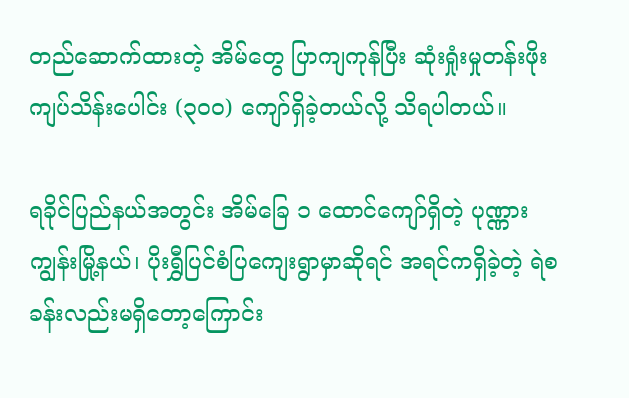တည်ဆောက်ထားတဲ့ အိမ်တွေ ပြာကျကုန်ပြီး ဆုံးရှုံးမှုတန်းဖိုး ကျပ်သိန်းပေါင်း (၃၀၀) ကျော်ရှိခဲ့တယ်လို့ သိရပါတယ်။

ရခိုင်ပြည်နယ်အတွင်း အိမ်ခြေ ၁ ထောင်ကျော်ရှိတဲ့ ပုဏ္ဏားကျွန်းမြို့နယ်၊ ပိုးရွှီပြင်စံပြကျေးရွာမှာဆိုရင် အရင်ကရှိခဲ့တဲ့ ရဲစခန်းလည်းမရှိတော့ကြောင်း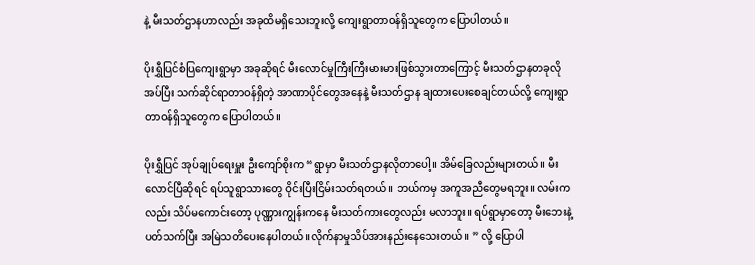နဲ့ မီးသတ်ဌာနဟာလည်း အခုထိမရှိသေးဘူးလို့ ကျေးရွာတာဝန်ရှိသူတွေက ပြောပါတယ်။

ပိုးရွှီပြင်စံပြကျေးရွာမှာ အခုဆိုရင် မီးလောင်မှုကြီးကြီးမားမားဖြစ်သွားတာကြောင့် မီးသတ်ဌာနတခုလိုအပ်ပြီး သက်ဆိုင်ရာတာဝန်ရှိတဲ့ အာဏာပိုင်တွေအနေနဲ့ မီးသတ်ဌာန ချထားပေးစေချင်တယ်လို့ ကျေးရွာတာဝန်ရှိသူတွေက ပြောပါတယ်။

ပိုးရွှီပြင် အုပ်ချုပ်ရေးမှူး ဦးကျော်စိုးက “ရွာမှာ မီးသတ်ဌာနလိုတာပေါ့။ အိမ်ခြေလည်းများတယ်။ မီးလောင်ပြီဆိုရင် ရပ်သူရွာသားတွေ ဝိုင်းပြီးငြိမ်းသတ်ရတယ်။ ဘယ်ကမှ အကူအညီတွေမရဘူး။ လမ်းကလည်း သိပ်မကောင်းတော့ ပုဏ္ဏားကျွန်းကနေ မီးသတ်ကားတွေလည်း မလာဘူး။ ရပ်ရွာမှာတော့ မီးဘေးနဲ့ပတ်သက်ပြီး အမြဲသတိပေးနေပါတယ်။လိုက်နာမှုသိပ်အားနည်းနေသေးတယ်။ ” လို့ ပြောပါ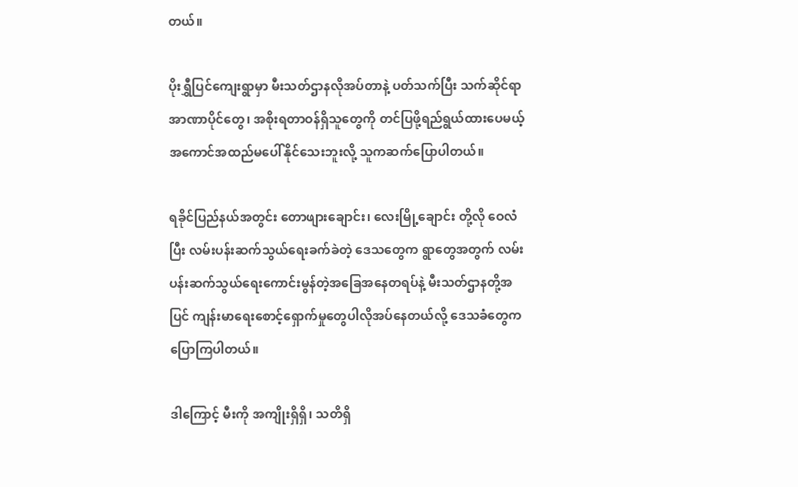တယ်။

ပိုးရွှီပြင်ကျေးရွာမှာ မီးသတ်ဌာနလိုအပ်တာနဲ့ ပတ်သက်ပြီး သက်ဆိုင်ရာ အာဏာပိုင်တွေ၊ အစိုးရတာဝန်ရှိသူတွေကို တင်ပြဖို့ရည်ရွယ်ထားပေမယ့် အကောင်အထည်မပေါ်နိုင်သေးဘူးလို့ သူကဆက်ပြောပါတယ်။

ရခိုင်ပြည်နယ်အတွင်း တောဖျားချောင်း၊ လေးမြို့ချောင်း တို့လို ဝေလံပြီး လမ်းပန်းဆက်သွယ်ရေးခက်ခဲတဲ့ ဒေသတွေက ရွာတွေအတွက် လမ်းပန်းဆက်သွယ်ရေးကောင်းမွန်တဲ့အခြေအနေတရပ်နဲ့ မီးသတ်ဌာနတို့အပြင် ကျန်းမာရေးစောင့်ရှောက်မှုတွေပါလိုအပ်နေတယ်လို့ ဒေသခံတွေက ပြောကြပါတယ်။

ဒါကြောင့် မီးကို အကျိုးရှိရှိ၊ သတိရှိ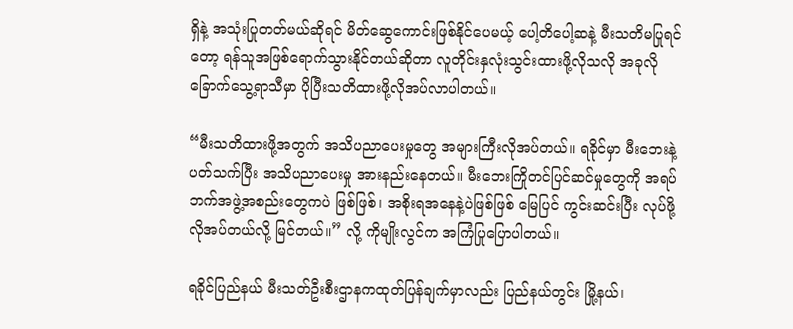ရှိနဲ့ အသုံးပြုတတ်မယ်ဆိုရင် မိတ်ဆွေကောင်းဖြစ်နိုင်ပေမယ့် ပေါ့တိပေါ့ဆနဲ့ မီးသတိမပြုရင်တော့ ရန်သူအဖြစ်ရောက်သွားနိုင်တယ်ဆိုတာ လူတိုင်းနှလုံးသွင်းထားဖို့လိုသလို အခုလို ခြောက်သွေ့ရာသီမှာ ပိုပြီးသတိထားဖို့လိုအပ်လာပါတယ်။

“မီးသတိထားဖို့အတွက် အသိပညာပေးမှုတွေ အများကြီးလိုအပ်တယ်။ ရခိုင်မှာ မီးဘေးနဲ့ပတ်သက်ပြီး အသိပညာပေးမှု အားနည်းနေတယ်။ မီးဘေးကြိုတင်ပြင်ဆင်မှုတွေကို အရပ်ဘက်အဖွဲ့အစည်းတွေကပဲ ဖြစ်ဖြစ်၊ အစိုးရအနေနဲ့ပဲဖြစ်ဖြစ် မြေပြင် ကွင်းဆင်းပြီး လုပ်ဖို့လိုအပ်တယ်လို့ မြင်တယ်။” လို့ ကိုမျိုးလွင်က အကြံပြုပြောပါတယ်။

ရခိုင်ပြည်နယ် မီးသတ်ဦးစီးဌာနကထုတ်ပြန်ချက်မှာလည်း ပြည်နယ်တွင်း မြို့နယ်၊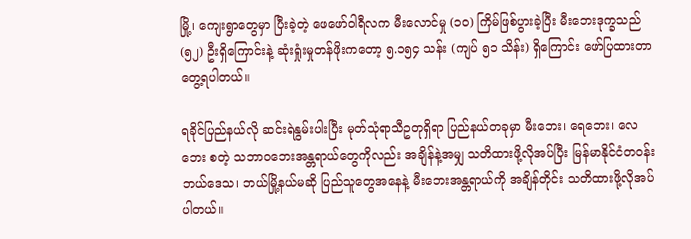မြို့၊ ကျေးရွာတွေမှာ ပြီးခဲ့တဲ့ ဖေဖော်ဝါရီလက မီးလောင်မှု (၁၀) ကြိမ်ဖြစ်ပွားခဲ့ပြီး မီးဘေးဒုက္ခသည် (၅၂) ဦးရှိကြောင်းနဲ့ ဆုံးရှုံးမှုတန်ဖိုးကတော့ ၅.၁၅၄ သန်း (ကျပ် ၅၁ သိန်း) ရှိကြောင်း ဖော်ပြထားတာ တွေ့ရပါတယ်။

ရခိုင်ပြည်နယ်လို ဆင်းရဲနွမ်းပါးပြီး မုတ်သုံရာသီဥတုရှိရာ ပြည်နယ်တခုမှာ မီးဘေး၊ ရေဘေး၊ လေဘေး စတဲ့ သဘာဝဘေးအန္တရာယ်တွေကိုလည်း အချိန်နဲ့အမျှ သတိထားဖို့လိုအပ်ပြီး မြန်မာနိုင်ငံတဝန်း ဘယ်ဒေသ၊ ဘယ်မြို့နယ်မဆို ပြည်သူတွေအနေနဲ့ မီးဘေးအန္တရာယ်ကို အချိန်တိုင်း သတိထားဖို့လိုအပ်ပါတယ်။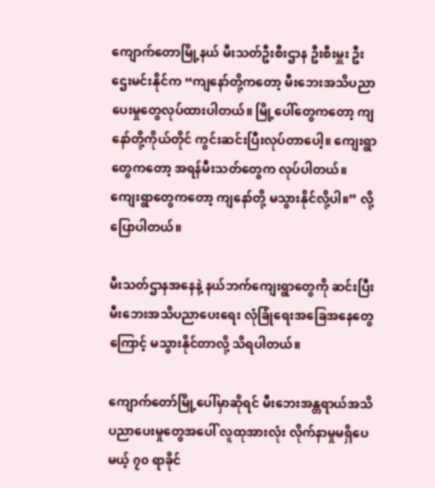ကျောက်တောမြို့နယ် မီးသတ်ဦးစီးဌာန ဦးစီးမှူး ဦးဌေးမင်းနိုင်က “ကျနော်တို့ကတော့ မီးဘေးအသိပညာပေးမှုတွေလုပ်ထားပါတယ်။ မြို့ပေါ်တွေကတော့ ကျနော်တို့ကိုယ်တိုင် ကွင်းဆင်းပြီးလုပ်တာပေါ့။ ကျေးရွာတွေကတော့ အရန်မီးသတ်တွေက လုပ်ပါတယ်။ ကျေးရွာတွေကတော့ ကျနော်တို့ မသွားနိုင်လို့ပါ။” လို့ ပြောပါတယ်။

မီးသတ်ဌာနအနေနဲ့ နယ်ဘက်ကျေးရွာတွေကို ဆင်းပြီး မီးဘေးအသိပညာပေးရေး လုံခြုံရေးအခြေအနေတွေကြောင့် မသွားနိုင်တာလို့ သိရပါတယ်။

ကျောက်တော်မြို့ပေါ်မှာဆိုရင် မီးဘေးအန္တရာယ်အသိပညာပေးမှုတွေအပေါ် လူထုအားလုံး လိုက်နာမှုမရှိပေမယ့် ၇၀ ရာခိုင်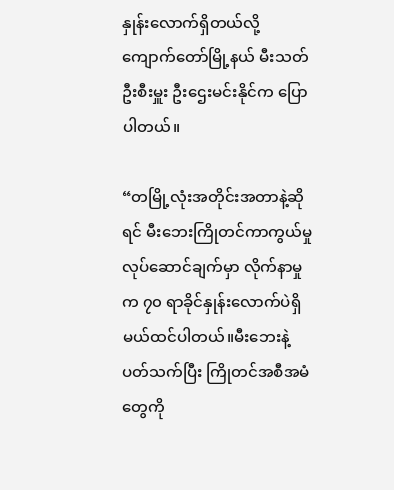နှုန်းလောက်ရှိတယ်လို့ ကျောက်တော်မြို့နယ် မီးသတ်ဦးစီးမှူး ဦးဌေးမင်းနိုင်က ပြောပါတယ်။

“တမြို့လုံးအတိုင်းအတာနဲ့ဆိုရင် မီးဘေးကြိုတင်ကာကွယ်မှုလုပ်ဆောင်ချက်မှာ လိုက်နာမှုက ၇၀ ရာခိုင်နှုန်းလောက်ပဲရှိမယ်ထင်ပါတယ်။မီးဘေးနဲ့ ပတ်သက်ပြီး ကြိုတင်အစီအမံတွေကို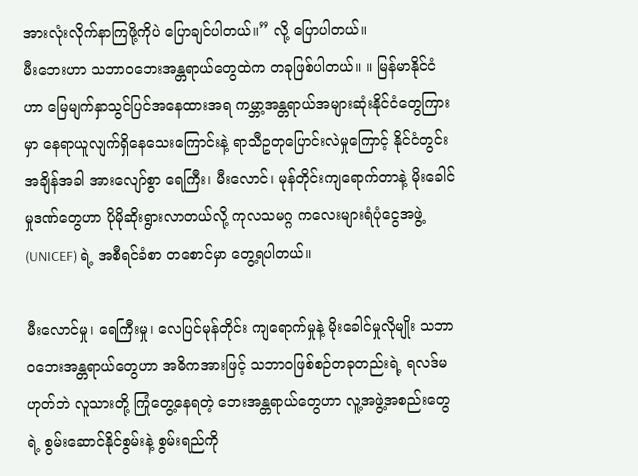အားလုံးလိုက်နာကြဖို့ကိုပဲ ပြောချင်ပါတယ်။” လို့ ပြောပါတယ်။
မီးဘေးဟာ သဘာဝဘေးအန္တရာယ်တွေထဲက တခုဖြစ်ပါတယ်။ ။ မြန်မာနိုင်ငံဟာ မြေမျက်နှာသွင်ပြင်အနေထားအရ ကမ္ဘာ့အန္တရာယ်အများဆုံးနိုင်ငံတွေကြားမှာ နေရာယူလျက်ရှိနေသေးကြောင်းနဲ့ ရာသီဥတုပြောင်းလဲမှုကြောင့် နိုင်ငံတွင်း အချိန်အခါ အားလျော်စွာ ရေကြီး၊ မီးလောင်၊ မုန်တိုင်းကျရောက်တာနဲ့ မိုးခေါင်မှုဒဏ်တွေဟာ ပိုမိုဆိုးရွားလာတယ်လို့ ကုလသမဂ္ဂ ကလေးများရံပုံငွေအဖွဲ့(UNICEF) ရဲ့ အစီရင်ခံစာ တစောင်မှာ တွေ့ရပါတယ်။

မီးလောင်မှု၊ ရေကြီးမှု၊ လေပြင်မုန်တိုင်း ကျရောက်မှုနဲ့ မိုးခေါင်မှုလိုမျိုး သဘာဝဘေးအန္တရာယ်တွေဟာ အဓိကအားဖြင့် သဘာဝဖြစ်စဉ်တခုတည်းရဲ့ ရလဒ်မဟုတ်ဘဲ လူသားတို့ ကြုံတွေ့နေရတဲ့ ဘေးအန္တရာယ်တွေဟာ လူ့အဖွဲ့အစည်းတွေရဲ့ စွမ်းဆောင်နိုင်စွမ်းနဲ့ စွမ်းရည်ကို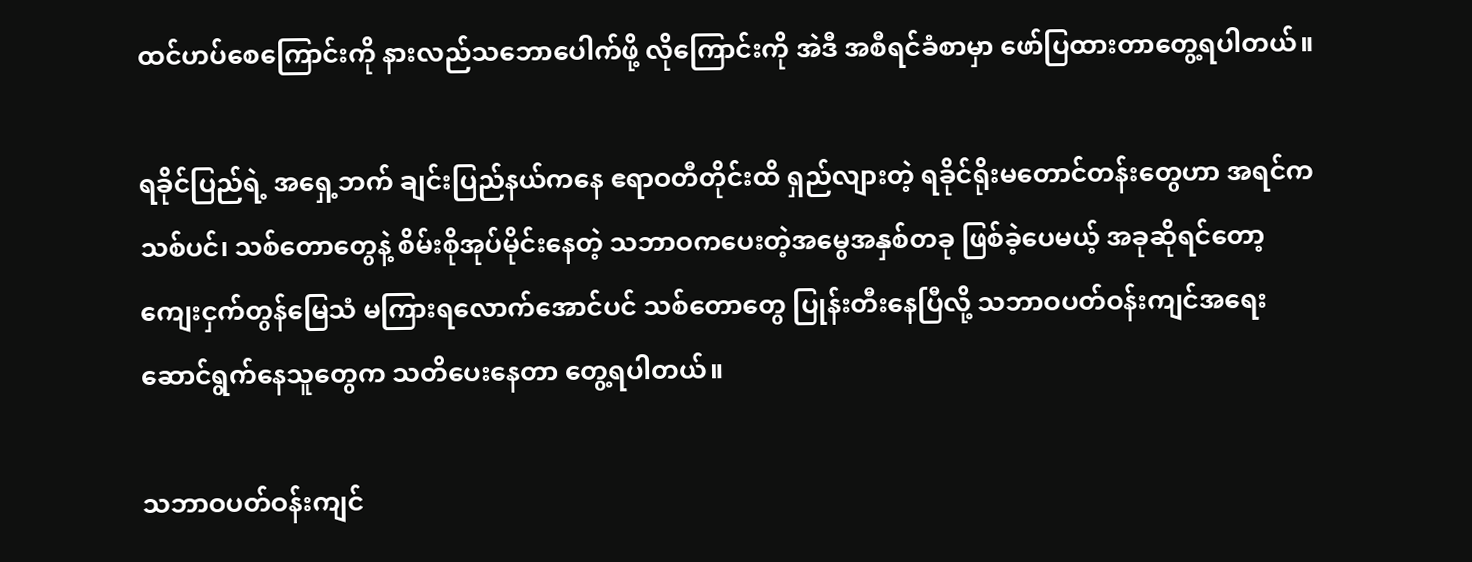ထင်ဟပ်စေကြောင်းကို နားလည်သဘောပေါက်ဖို့ လိုကြောင်းကို အဲဒီ အစီရင်ခံစာမှာ ဖော်ပြထားတာတွေ့ရပါတယ်။

ရခိုင်ပြည်ရဲ့ အရှေ့ဘက် ချင်းပြည်နယ်ကနေ ဧရာဝတီတိုင်းထိ ရှည်လျားတဲ့ ရခိုင်ရိုးမတောင်တန်းတွေဟာ အရင်က သစ်ပင်၊ သစ်တောတွေနဲ့ စိမ်းစိုအုပ်မိုင်းနေတဲ့ သဘာဝကပေးတဲ့အမွေအနှစ်တခု ဖြစ်ခဲ့ပေမယ့် အခုဆိုရင်တော့ ကျေးငှက်တွန်မြေသံ မကြားရလောက်အောင်ပင် သစ်တောတွေ ပြုန်းတီးနေပြီလို့ သဘာဝပတ်ဝန်းကျင်အရေး ဆောင်ရွက်နေသူတွေက သတိပေးနေတာ တွေ့ရပါတယ်။

သဘာဝပတ်ဝန်းကျင်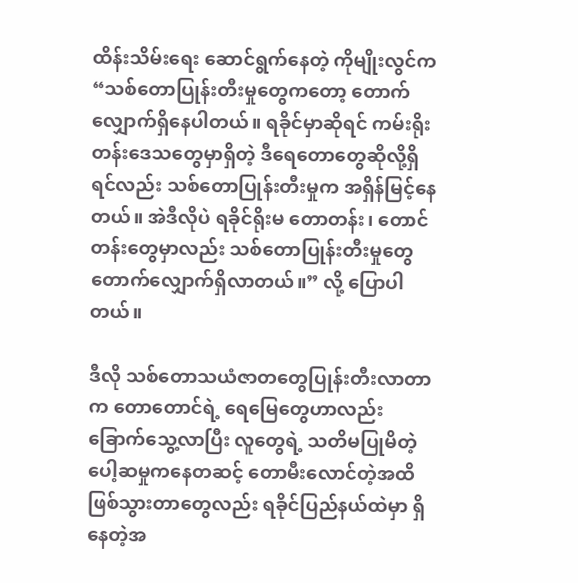ထိန်းသိမ်းရေး ဆောင်ရွက်နေတဲ့ ကိုမျိုးလွင်က “သစ်တောပြုန်းတီးမှုတွေကတော့ တောက်လျှောက်ရှိနေပါတယ်။ ရခိုင်မှာဆိုရင် ကမ်းရိုးတန်းဒေသတွေမှာရှိတဲ့ ဒီရေတောတွေဆိုလို့ရှိရင်လည်း သစ်တောပြုန်းတီးမှုက အရှိန်မြင့်နေတယ်။ အဲဒီလိုပဲ ရခိုင်ရိုးမ တောတန်း၊ တောင်တန်းတွေမှာလည်း သစ်တောပြုန်းတီးမှုတွေ တောက်လျှောက်ရှိလာတယ်။” လို့ ပြောပါတယ်။

ဒီလို သစ်တောသယံဇာတတွေပြုန်းတီးလာတာက တောတောင်ရဲ့ ရေမြေတွေဟာလည်း ခြောက်သွေ့လာပြီး လူတွေရဲ့ သတိမပြုမိတဲ့ပေါ့ဆမှုကနေတဆင့် တောမီးလောင်တဲ့အထိ ဖြစ်သွားတာတွေလည်း ရခိုင်ပြည်နယ်ထဲမှာ ရှိနေတဲ့အ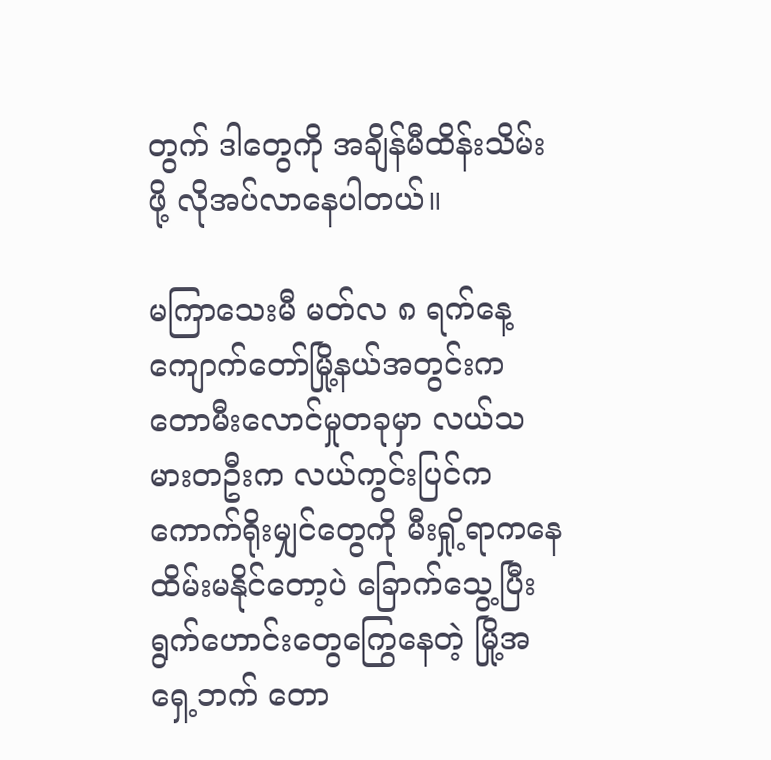တွက် ဒါတွေကို အချိန်မီထိန်းသိမ်းဖို့ လိုအပ်လာနေပါတယ်။

မကြာသေးမီ မတ်လ ၈ ရက်နေ့ ကျောက်တော်မြို့နယ်အတွင်းက တောမီးလောင်မှုတခုမှာ လယ်သမားတဦးက လယ်ကွင်းပြင်က ကောက်ရိုးမျှင်တွေကို မီးရှို့ရာကနေ ထိမ်းမနိုင်တော့ပဲ ခြောက်သွေ့ပြီး ရွက်ဟောင်းတွေကြွေနေတဲ့ မြို့အရှေ့ဘက် တော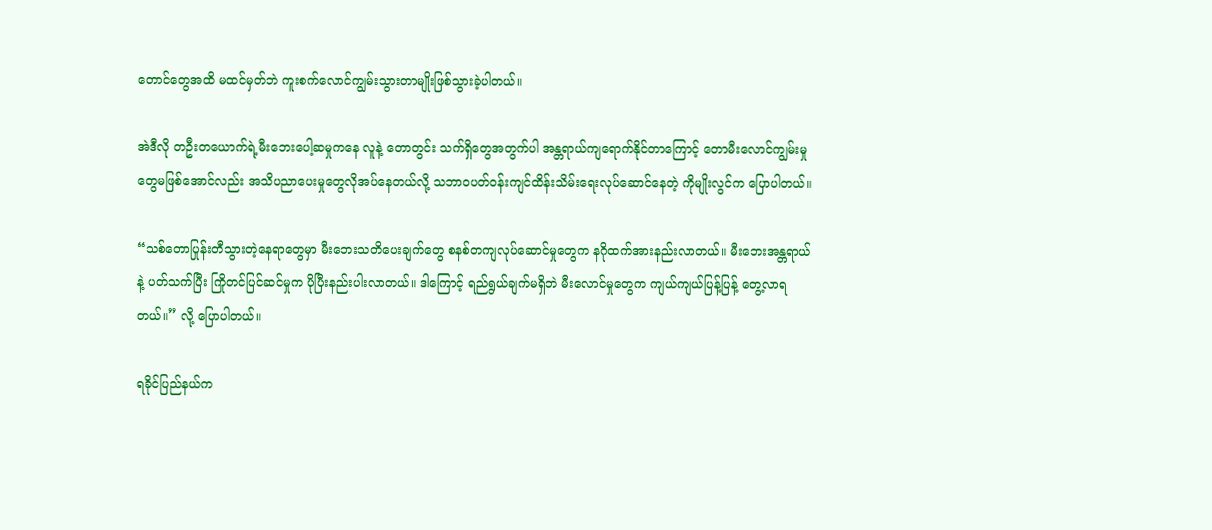တောင်တွေအထိ မထင်မှတ်ဘဲ ကူးစက်လောင်ကျွမ်းသွားတာမျိုးဖြစ်သွားခဲ့ပါတယ်။

အဲဒီလို တဦးတယောက်ရဲ့မီးဘေးပေါ့ဆမှုကနေ လူနဲ့ တောတွင်း သက်ရှိတွေအတွက်ပါ အန္တရာယ်ကျရောက်နိုင်တာကြောင့် တောမီးလောင်ကျွမ်းမှုတွေမဖြစ်အောင်လည်း အသိပညာပေးမှုတွေလိုအပ်နေတယ်လို့ သဘာဝပတ်ဝန်းကျင်ထိန်းသိမ်းရေးလုပ်ဆောင်နေတဲ့ ကိုမျိုးလွင်က ပြောပါတယ်။

“သစ်တောပြုန်းတီသွားတဲ့နေရာတွေမှာ မီးဘေးသတိပေးချက်တွေ စနစ်တကျလုပ်ဆောင်မှုတွေက နဂိုထက်အားနည်းလာတယ်။ မီးဘေးအန္တရာယ်နဲ့ ပတ်သက်ပြီး ကြိုတင်ပြင်ဆင်မှုက ပိုပြီးနည်းပါးလာတယ်။ ဒါကြောင့် ရည်ရွယ်ချက်မရှိဘဲ မီးလောင်မှုတွေက ကျယ်ကျယ်ပြန့်ပြန့် တွေ့လာရတယ်။” လို့ ပြောပါတယ်။

ရခိုင်ပြည်နယ်က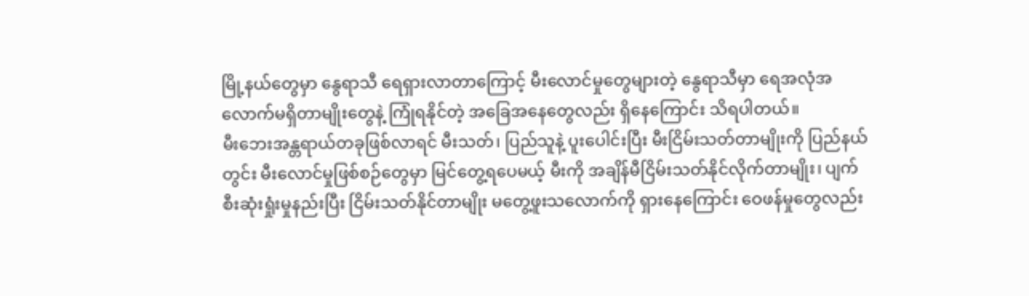မြို့နယ်တွေမှာ နွေရာသီ ရေရှားလာတာကြောင့် မီးလောင်မှုတွေများတဲ့ နွေရာသီမှာ ရေအလုံအလောက်မရှိတာမျိုးတွေနဲ့ ကြုံရနိုင်တဲ့ အခြေအနေတွေလည်း ရှိနေကြောင်း သိရပါတယ်။
မီးဘေးအန္တရာယ်တခုဖြစ်လာရင် မီးသတ်၊ ပြည်သူနဲ့ ပူးပေါင်းပြီး မီးငြိမ်းသတ်တာမျိုးကို ပြည်နယ်တွင်း မီးလောင်မှုဖြစ်စဉ်တွေမှာ မြင်တွေ့ရပေမယ့် မီးကို အချိန်မီငြိမ်းသတ်နိုင်လိုက်တာမျိုး၊ ပျက်စီးဆုံးရှုံးမှုနည်းပြီး ငြိမ်းသတ်နိုင်တာမျိုး မတွေ့ဖူးသလောက်ကို ရှားနေကြောင်း ဝေဖန်မှုတွေလည်း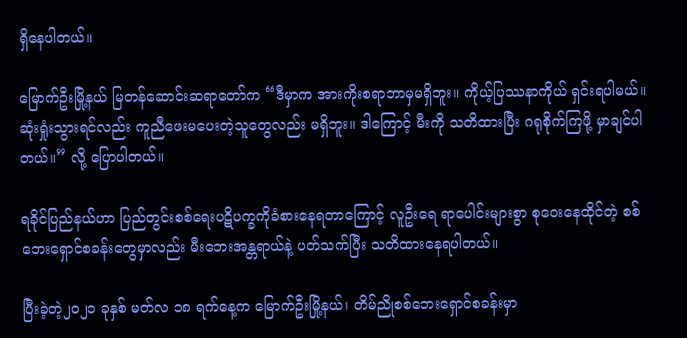ရှိနေပါတယ်။

မြောက်ဦးမြို့နယ် မြတန်ဆောင်းဆရာတော်က “ဒီမှာက အားကိုးစရာဘာမှမရှိဘူး။ ကိုယ့်ပြဿနာကိုယ် ရှင်းရပါမယ်။ ဆုံးရှုံးသွားရင်လည်း ကူညီဖေးမပေးတဲ့သူတွေလည်း မရှိဘူး။ ဒါကြောင့် မီးကို သတိထားပြီး ဂရုစိုက်ကြဖို့ မှာချင်ပါတယ်။” လို့ ပြောပါတယ်။

ရခိုင်ပြည်နယ်ဟာ ပြည်တွင်းစစ်ရေးပဋိပက္ခကိုခံစားနေရတာကြောင့် လူဦးရေ ရာပေါင်းများစွာ စုဝေးနေထိုင်တဲ့ စစ်ဘေးရှောင်စခန်းတွေမှာလည်း မီးဘေးအန္တရာယ်နဲ့ ပတ်သက်ပြီး သတိထားနေရပါတယ်။

ပြီးခဲ့တဲ့၂၀၂၁ ခုနှစ် မတ်လ ၁၈ ရက်နေ့က မြောက်ဦးမြို့နယ်၊ တိမ်ညိုစစ်ဘေးရှောင်စခန်းမှာ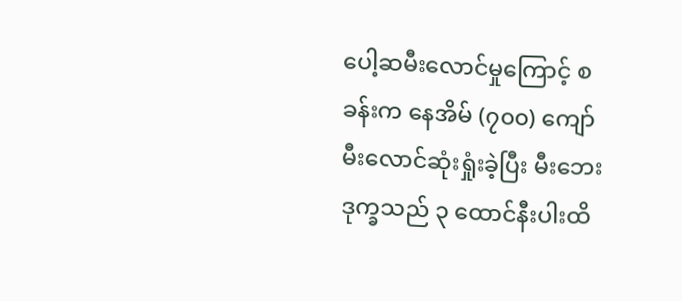ပေါ့ဆမီးလောင်မှုကြောင့် စခန်းက နေအိမ် (၇၀၀) ကျော် မီးလောင်ဆုံးရှုံးခဲ့ပြီး မီးဘေးဒုက္ခသည် ၃ ထောင်နီးပါးထိ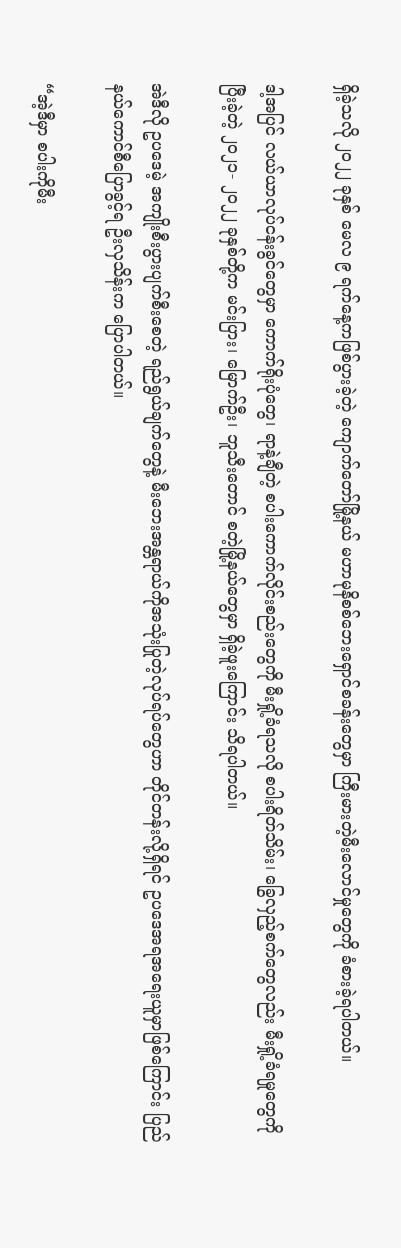ရှိခဲ့သလို ၂၀၂၂ ခုနှစ် မေလ ၉ ရက်နေ့ကဖြစ်ပွားခဲ့တဲ့ ကျောက်တော်မြို့နယ် မဟာမုနိစစ်ဘေးရှောင်စခန်းတွေမှာ ကြီးမားတဲ့မီးလောင်မှုတွေကို ခံစားခဲ့ရပါတယ်။

ဒါ့အပြင် လယ်ယာလုပ်ငန်းခွင်တွေမှာ ကောက်ရိုးပုံတွေ၊ ရာနဲ့ချီတဲ့ စပါးကောက်လိုင်းစည်းတွေကို မီးရှို့ခံရသလို စပါးရိတ်သိမ်း၊ ခြွေလှည့်စက်တွေလည်း မီးရှို့ခံရမှုတွေကို ပြီးခဲ့တဲ့ ၂၀၂၁- ၂၀၂၂ ခုနှစ်တို့က မင်းပြား၊ မြောက်ဦး၊ ဘူသီးတောင် စတဲ့မြို့နယ်တွေမှာ ရှိခဲ့ဖူးကြောင်း သိရပါတယ်။

အဲဒီလို ဥပဒေမဲ့ အကျိုးစီးပွားပျက်စီးစေတဲ့ ရည်ရွယ်ချက်တွေနဲ့ မီးဘေးအန္တရာယ်ကိုအသုံးပြုတဲ့လုပ်ရပ်တွေဟာ တိုင်တန်းလို့ရှိရင် ဥပဒေအရအရေးယူမှာဖြစ်ကြောင်း ပြည်နယ်ကောင်စီပြောခွင့်ရ ဦးလှသိန်းက ပြောပါတယ်။

“အဲ့ဒီမှာ စပါးကိုမီး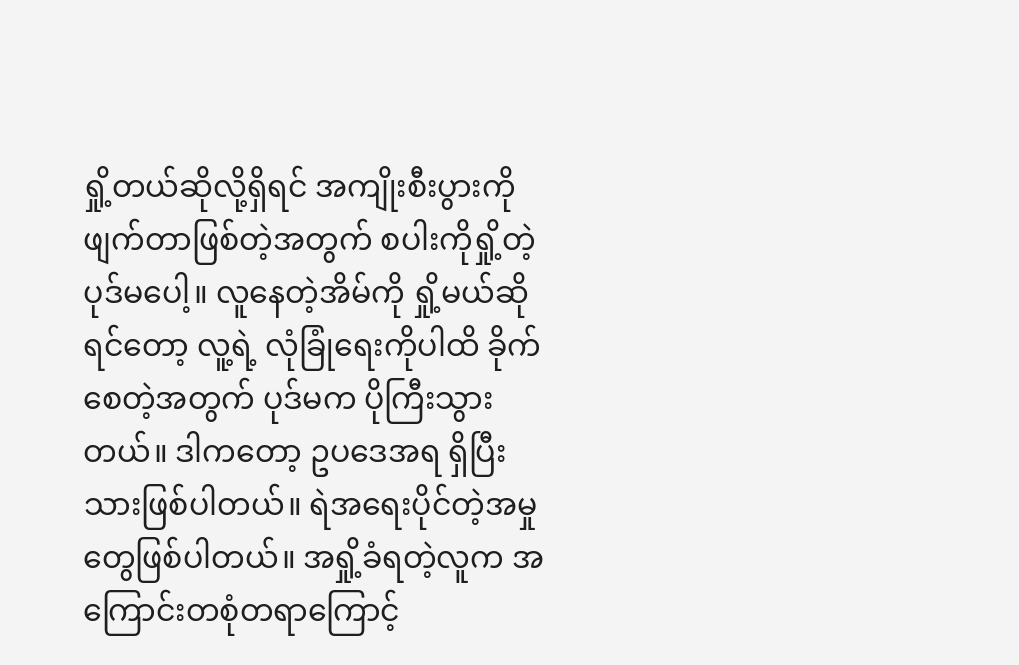ရှို့တယ်ဆိုလို့ရှိရင် အကျိုးစီးပွားကိုဖျက်တာဖြစ်တဲ့အတွက် စပါးကိုရှို့တဲ့ ပုဒ်မပေါ့။ လူနေတဲ့အိမ်ကို ရှို့မယ်ဆိုရင်တော့ လူ့ရဲ့ လုံခြုံရေးကိုပါထိ ခိုက်စေတဲ့အတွက် ပုဒ်မက ပိုကြီးသွားတယ်။ ဒါကတော့ ဥပဒေအရ ရှိပြီးသားဖြစ်ပါတယ်။ ရဲအရေးပိုင်တဲ့အမှုတွေဖြစ်ပါတယ်။ အရှို့ခံရတဲ့လူက အကြောင်းတစုံတရာကြောင့်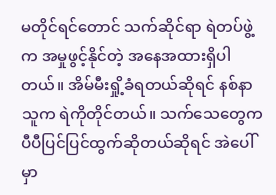မတိုင်ရင်တောင် သက်ဆိုင်ရာ ရဲတပ်ဖွဲ့က အမှုဖွင့်နိုင်တဲ့ အနေအထားရှိပါတယ်။ အိမ်မီးရှို့ခံရတယ်ဆိုရင် နစ်နာသူက ရဲကိုတိုင်တယ်။ သက်သေတွေက ပီပီပြင်ပြင်ထွက်ဆိုတယ်ဆိုရင် အဲပေါ်မှာ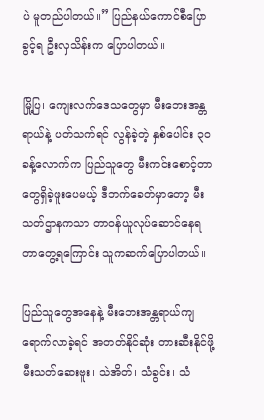ပဲ မူတည်ပါတယ်။” ပြည်နယ်ကောင်စီပြောခွင့်ရ ဦးလှသိန်းက ပြောပါတယ်။

မြို့ပြ၊ ကျေးလက်ဒေသတွေမှာ မီးဘေးအန္တရာယ်နဲ့ ပတ်သက်ရင် လွန်ခဲ့တဲ့ နှစ်ပေါင်း ၃၀ ခန့်လောက်က ပြည်သူတွေ မီးကင်းစောင့်တာတွေရှိခဲ့ဖူးပေမယ့် ဒီဘက်ခေတ်မှာတော့ မီးသတ်ဌာနကသာ တာဝန်ယူလုပ်ဆောင်နေရတာတွေ့ရကြောင်း သူကဆက်ပြောပါတယ်။

ပြည်သူတွေအနေနဲ့ မီးဘေးအန္တရာယ်ကျရောက်လာခဲ့ရင် အတတ်နိုင်ဆုံး တားဆီးနိုင်ဖို့ မီးသတ်ဆေးဗူး၊ သဲအိတ်၊ သံခွင်း၊ သံ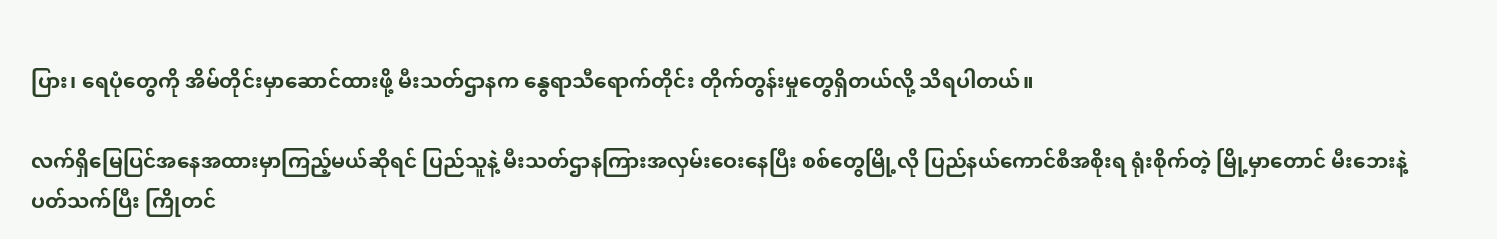ပြား၊ ရေပုံတွေကို အိမ်တိုင်းမှာဆောင်ထားဖို့ မီးသတ်ဌာနက နွေရာသီရောက်တိုင်း တိုက်တွန်းမှုတွေရှိတယ်လို့ သိရပါတယ်။

လက်ရှိမြေပြင်အနေအထားမှာကြည့်မယ်ဆိုရင် ပြည်သူနဲ့ မီးသတ်ဌာနကြားအလှမ်းဝေးနေပြီး စစ်တွေမြို့လို ပြည်နယ်ကောင်စီအစိုးရ ရုံးစိုက်တဲ့ မြို့မှာတောင် မီးဘေးနဲ့ပတ်သက်ပြီး ကြိုတင်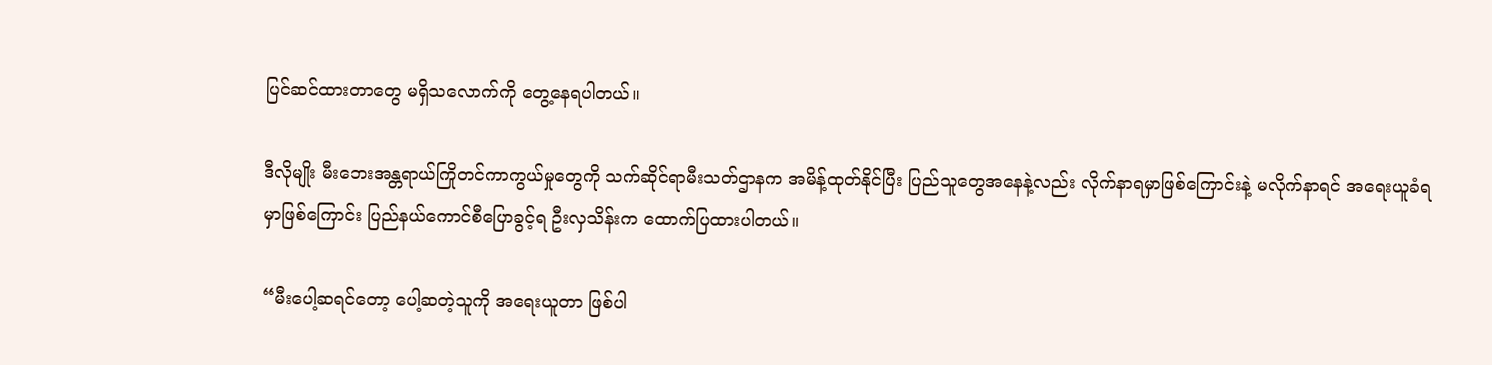ပြင်ဆင်ထားတာတွေ မရှိသလောက်ကို တွေ့နေရပါတယ်။

ဒီလိုမျိုး မီးဘေးအန္တရာယ်ကြိုတင်ကာကွယ်မှုတွေကို သက်ဆိုင်ရာမီးသတ်ဌာနက အမိန့်ထုတ်နိုင်ပြီး ပြည်သူတွေအနေနဲ့လည်း လိုက်နာရမှာဖြစ်ကြောင်းနဲ့ မလိုက်နာရင် အရေးယူခံရမှာဖြစ်ကြောင်း ပြည်နယ်ကောင်စီပြောခွင့်ရ ဦးလှသိန်းက ထောက်ပြထားပါတယ်။

“မီးပေါ့ဆရင်တော့ ပေါ့ဆတဲ့သူကို အရေးယူတာ ဖြစ်ပါ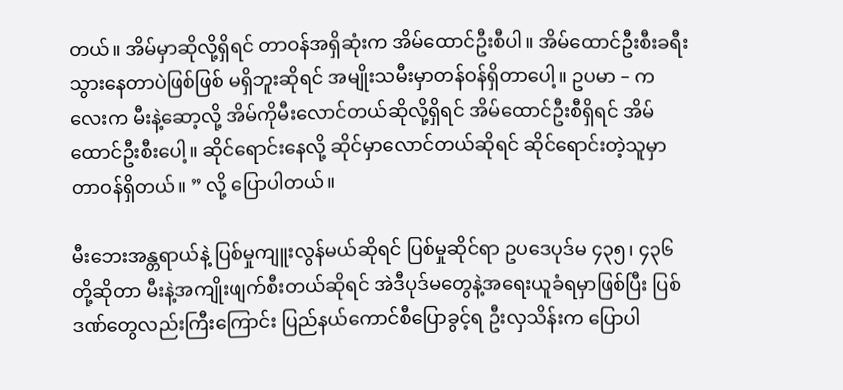တယ်။ အိမ်မှာဆိုလို့ရှိရင် တာဝန်အရှိဆုံးက အိမ်ထောင်ဦးစီပါ။ အိမ်ထောင်ဦးစီးခရီးသွားနေတာပဲဖြစ်ဖြစ် မရှိဘူးဆိုရင် အမျိုးသမီးမှာတန်ဝန်ရှိတာပေါ့။ ဥပမာ – ကလေးက မီးနဲ့ဆော့လို့ အိမ်ကိုမီးလောင်တယ်ဆိုလို့ရှိရင် အိမ်ထောင်ဦးစီရှိရင် အိမ်ထောင်ဦးစီးပေါ့။ ဆိုင်ရောင်းနေလို့ ဆိုင်မှာလောင်တယ်ဆိုရင် ဆိုင်ရောင်းတဲ့သူမှာတာဝန်ရှိတယ်။ ” လို့ ပြောပါတယ်။

မီးဘေးအန္တရာယ်နဲ့ ပြစ်မှုကျူးလွန်မယ်ဆိုရင် ပြစ်မှုဆိုင်ရာ ဥပဒေပုဒ်မ ၄၃၅၊ ၄၃၆ တို့ဆိုတာ မီးနဲ့အကျိုးဖျက်စီးတယ်ဆိုရင် အဲဒီပုဒ်မတွေနဲ့အရေးယူခံရမှာဖြစ်ပြီး ပြစ်ဒဏ်တွေလည်းကြီးကြောင်း ပြည်နယ်ကောင်စီပြောခွင့်ရ ဦးလှသိန်းက ပြောပါ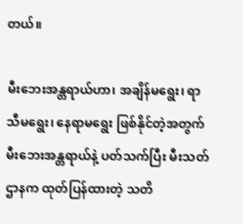တယ်။

မီးဘေးအန္တရာယ်ဟာ၊ အချိန်မရွေး၊ ရာသီမရွေး၊ နေရာမရွေး ဖြစ်နိုင်တဲ့အတွက် မီးဘေးအန္တရာယ်နဲ့ ပတ်သက်ပြီး မီးသတ်ဌာနက ထုတ်ပြန်ထားတဲ့ သတိ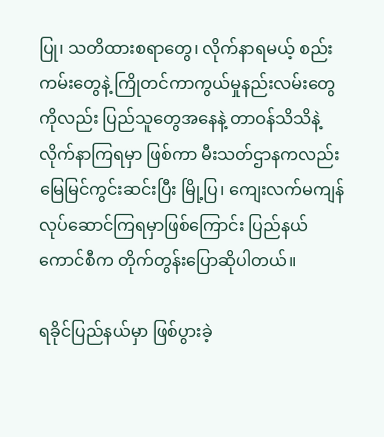ပြု၊ သတိထားစရာတွေ၊ လိုက်နာရမယ့် စည်းကမ်းတွေနဲ့ ကြိုတင်ကာကွယ်မှုနည်းလမ်းတွေကိုလည်း ပြည်သူတွေအနေနဲ့ တာဝန်သိသိနဲ့ လိုက်နာကြရမှာ ဖြစ်ကာ မီးသတ်ဌာနကလည်း မြေမြင်ကွင်းဆင်းပြီး မြို့ပြ၊ ကျေးလက်မကျန် လုပ်ဆောင်ကြရမှာဖြစ်ကြောင်း ပြည်နယ်ကောင်စီက တိုက်တွန်းပြောဆိုပါတယ်။

ရခိုင်ပြည်နယ်မှာ ဖြစ်ပွားခဲ့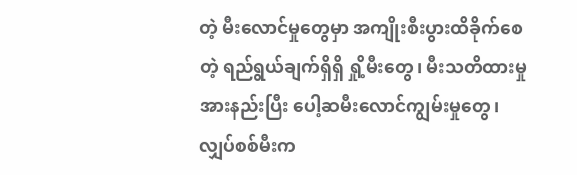တဲ့ မီးလောင်မှုတွေမှာ အကျိုးစီးပွားထိခိုက်စေတဲ့ ရည်ရွယ်ချက်ရှိရှိ ရှို့မီးတွေ၊ မီးသတိထားမှုအားနည်းပြီး ပေါ့ဆမီးလောင်ကျွမ်းမှုတွေ၊ လျှပ်စစ်မီးက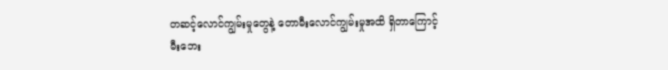တဆင့်လောင်ကျွမ်းမှုတွေနဲ့ တောမီးလောင်ကျွမ်းမှုအထိ ရှိတာကြောင့် မီးဘေး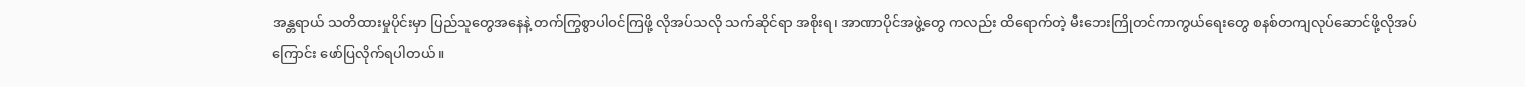အန္တရာယ် သတိထားမှုပိုင်းမှာ ပြည်သူတွေအနေနဲ့ တက်ကြွစွာပါဝင်ကြဖို့ လိုအပ်သလို သက်ဆိုင်ရာ အစိုးရ၊ အာဏာပိုင်အဖွဲ့တွေ ကလည်း ထိရောက်တဲ့ မီးဘေးကြိုတင်ကာကွယ်ရေးတွေ စနစ်တကျလုပ်ဆောင်ဖို့လိုအပ်ကြောင်း ဖော်ပြလိုက်ရပါတယ်။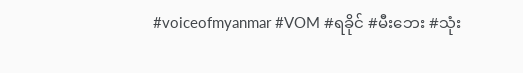#voiceofmyanmar #VOM #ရခိုင် #မီးဘေး #သုံး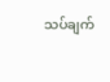သပ်ချက်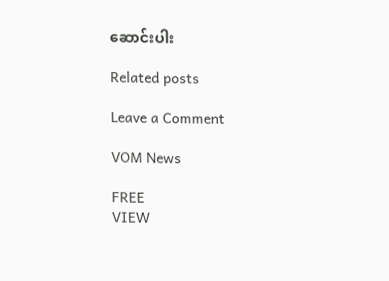ဆောင်းပါး

Related posts

Leave a Comment

VOM News

FREE
VIEW